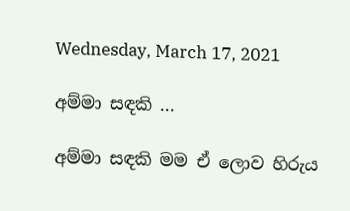Wednesday, March 17, 2021

අම්මා සඳකි ...

අම්මා සඳකි මම ඒ ලොව හිරුය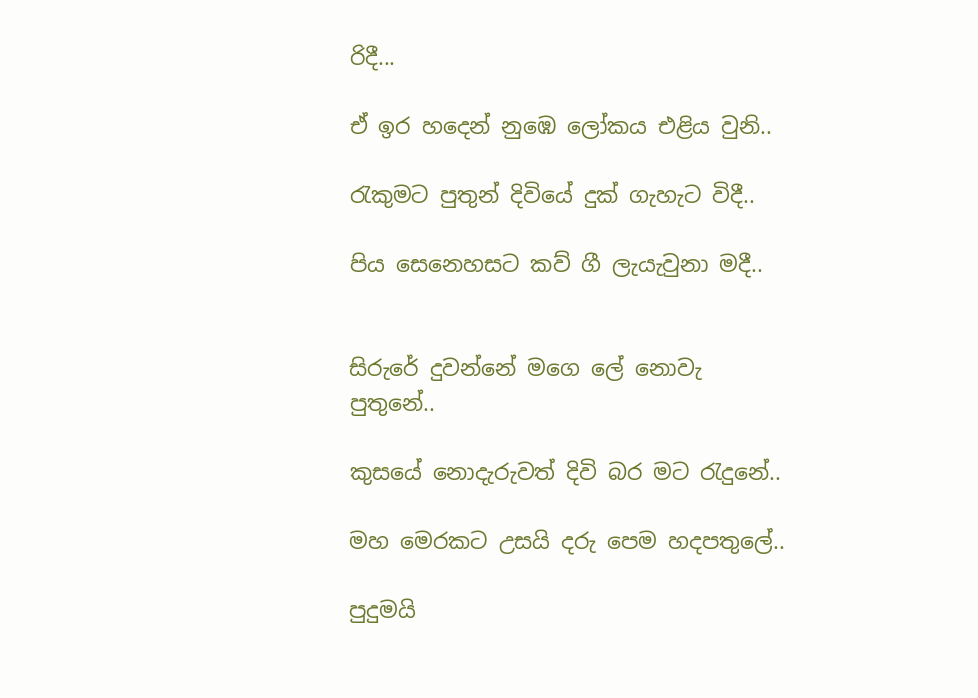රිදී...

ඒ ඉර හදෙන් නුඹෙ ලෝකය එළිය වුනි..

රැකුමට පුතුන් දිවියේ දුක් ගැහැට විදී..

පිය සෙනෙහසට කව් ගී ලැයැවුනා මදී..


සිරුරේ දුවන්නේ මගෙ ලේ නොවැ පුතුනේ..

කුසයේ නොදැරුවත් දිවි බර මට රැදුනේ..

මහ මෙරකට උසයි දරු පෙම හදපතුලේ..

පුදුමයි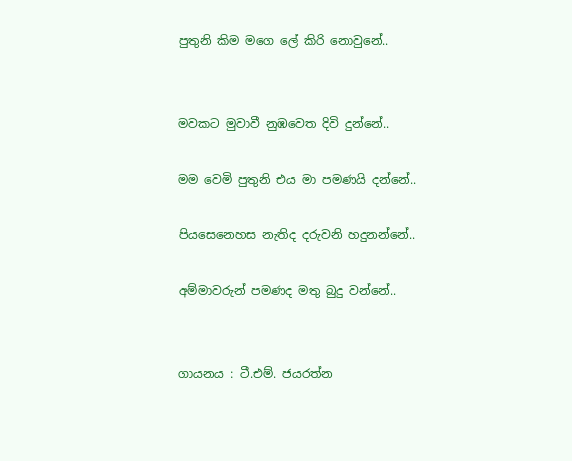පුතුනි කිම මගෙ ලේ කිරි නොවුනේ..


මවකට මුවාවී නුඹවෙත දිවි දුන්නේ..

මම වෙමි පුතුනි එය මා පමණයි දන්නේ..

පියසෙනෙහස නැතිද දරුවනි හදුනන්නේ..

අම්මාවරුන් පමණද මතු බුදු වන්නේ..


ගායනය : ටී.එම්. ජයරත්න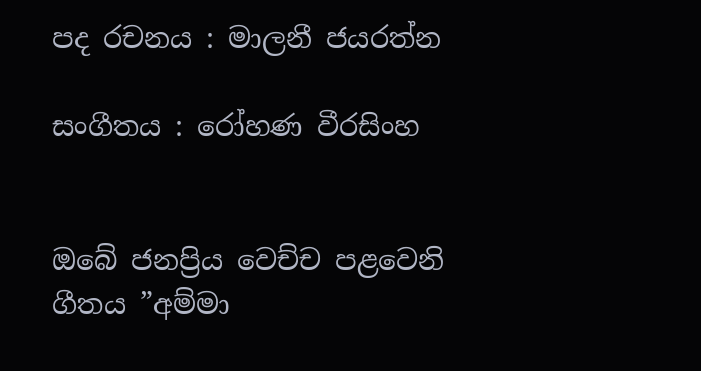පද රචනය : මාලනී ජයරත්න

සංගීතය : රෝහණ වීරසිංහ


ඔබේ ජනප්‍රිය වෙච්ච පළවෙනි ගීතය ”අම්මා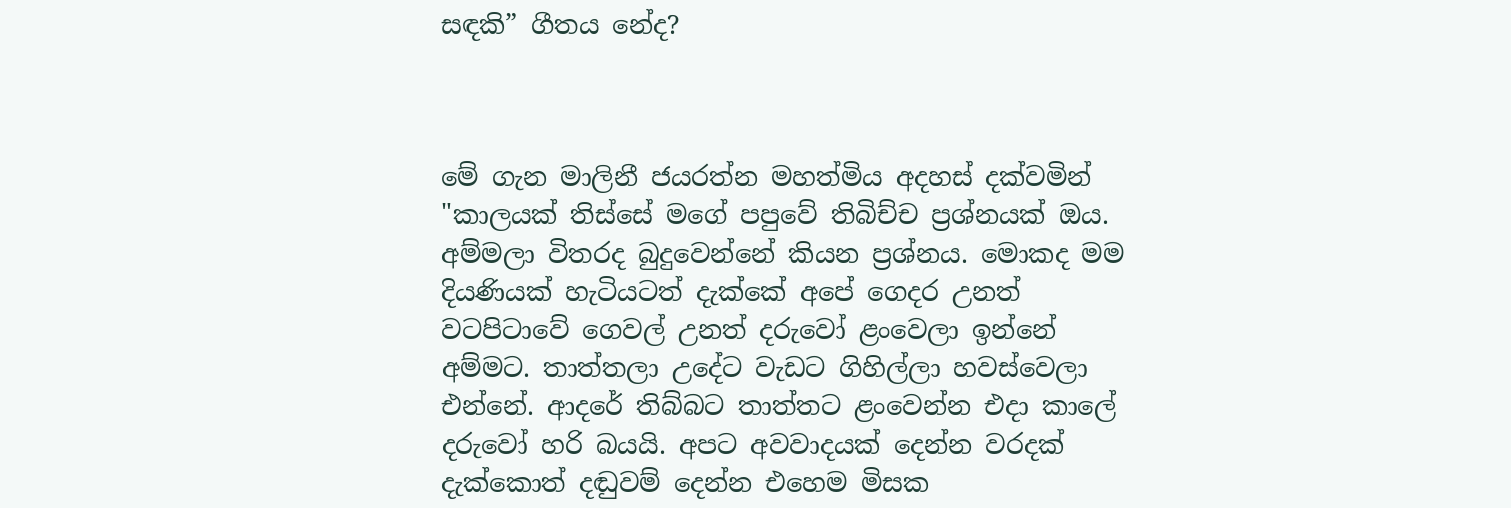සඳකි” ගීතය නේද?



මේ ගැන මාලිනී ජයරත්න මහත්මිය අදහස් දක්වමින් "කාලයක් තිස්සේ මගේ පපුවේ තිබිච්ච ප්‍රශ්නයක් ඔය. අම්මලා විතරද බුදුවෙන්නේ කියන ප්‍රශ්නය. මොකද මම දියණියක් හැටියටත් දැක්කේ අපේ ගෙදර උනත් වටපිටාවේ ගෙවල් උනත් දරුවෝ ළංවෙලා ඉන්නේ අම්මට. තාත්තලා උදේට වැඩට ගිහිල්ලා හවස්වෙලා එන්නේ. ආදරේ තිබ්බට තාත්තට ළංවෙන්න එදා කාලේ දරුවෝ හරි බයයි. අපට අවවාදයක් දෙන්න වරදක් දැක්කොත් දඬුවම් දෙන්න එහෙම මිසක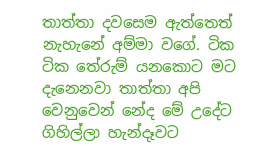තාත්තා දවසෙම ඇත්තෙත් නැහැනේ අම්මා වගේ. ටික ටික තේරුම් යනකොට මට දැනෙනවා තාත්තා අපි වෙනුවෙන් නේද මේ උදේට ගිහිල්ලා හැන්දෑවට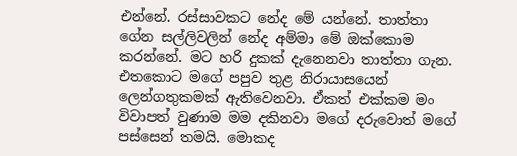එන්නේ. රස්සාවකට නේද මේ යන්නේ. තාත්තා ගේන සල්ලිවලින් නේද අම්මා මේ ඔක්කොම කරන්නේ. මට හරි දුකක් දැනෙනවා තාත්තා ගැන. එතකොට මගේ පපුව තුළ නිරායාසයෙන් ලෙන්ගතුකමක් ඇතිවෙනවා. ඒකත් එක්කම මං විවාපත් වුණාම මම දකිනවා මගේ දරුවොත් මගේ පස්සෙන් තමයි. මොකද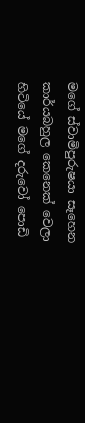මගේ ස්වාමිපුරුෂයා සෑහෙන කාර්යබහුල කෙනෙක් වෙලා හිටියේ මගේ දරුවෝ පොඩි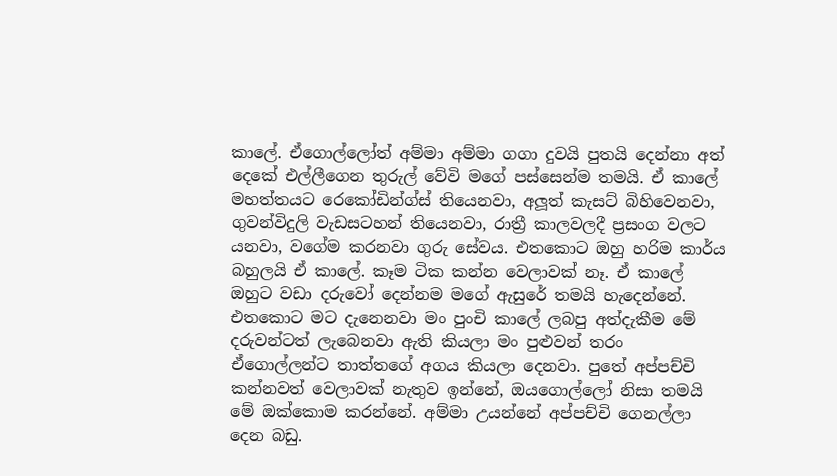කාලේ. ඒගොල්ලෝත් අම්මා අම්මා ගගා දුවයි පුතයි දෙන්නා අත් දෙකේ එල්ලීගෙන තුරුල් වේවි මගේ පස්සෙන්ම තමයි. ඒ කාලේ මහත්තයට රෙකෝඩින්ග්ස් තියෙනවා, අලූත් කැසට් බිහිවෙනවා, ගුවන්විදුලි වැඩසටහන් තියෙනවා, රාත්‍රී කාලවලදී ප්‍රසංග වලට යනවා, වගේම කරනවා ගුරු සේවය. එතකොට ඔහු හරිම කාර්ය බහුලයි ඒ කාලේ. කෑම ටික කන්න වෙලාවක් නෑ. ඒ කාලේ ඔහුට වඩා දරුවෝ දෙන්නම මගේ ඇසුරේ තමයි හැදෙන්නේ. එතකොට මට දැනෙනවා මං පුංචි කාලේ ලබපු අත්දැකීම මේ දරුවන්ටත් ලැබෙනවා ඇති කියලා මං පුළුවන් තරං ඒගොල්ලන්ට තාත්තගේ අගය කියලා දෙනවා. පුතේ අප්පච්චි කන්නවත් වෙලාවක් නැතුව ඉන්නේ, ඔයගොල්ලෝ නිසා තමයි මේ ඔක්කොම කරන්නේ. අම්මා උයන්නේ අප්පච්චි ගෙනල්ලා දෙන බඩු.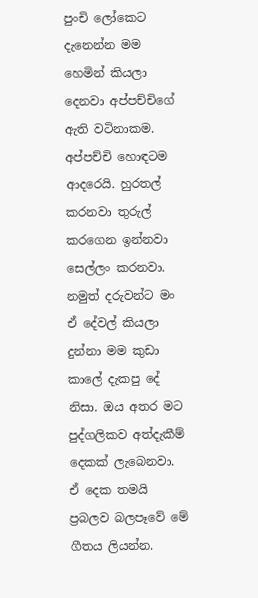පුංචි ලෝකෙට දැනෙන්න මම හෙමින් කියලා දෙනවා අප්පච්චිගේ ඇති වටිනාකම. අප්පච්චි හොඳටම ආදරෙයි. හුරතල් කරනවා තුරුල් කරගෙන ඉන්නවා සෙල්ලං කරනවා. නමුත් දරුවන්ට මං ඒ දේවල් කියලා දුන්නා මම කුඩා කාලේ දැකපු දේ නිසා. ඔය අතර මට පුද්ගලිකව අත්දැකීම් දෙකක් ලැබෙනවා. ඒ දෙක තමයි ප්‍රබලව බලපෑවේ මේ ගීතය ලියන්න.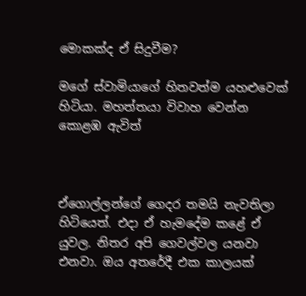මොකක්ද ඒ සිදුවීම?

මගේ ස්වාමියාගේ හිතවත්ම යහළුවෙක් හිටියා. මහත්තයා විවාහ වෙන්න කොළඹ ඇවිත්



ඒගොල්ලන්ගේ ගෙදර තමයි නැවතිලා හිටියෙත්. එදා ඒ හැමදේම කළේ ඒ යුවල. නිතර අපි ගෙවල්වල යනවා එනවා. ඔය අතරේදී එක කාලයක්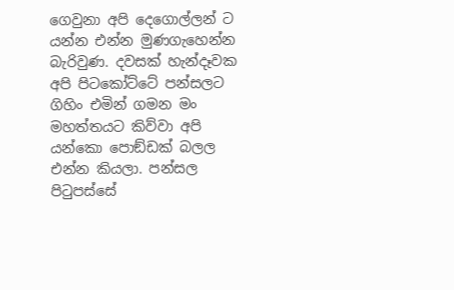ගෙවුනා අපි දෙගොල්ලන් ට යන්න එන්න මුණගැහෙන්න බැරිවුණ. දවසක් හැන්දෑවක අපි පිටකෝට්ටේ පන්සලට ගිහිං එමින් ගමන මං මහත්තයට කිව්වා අපි යන්කො පොඞ්ඩක් බලල එන්න කියලා. පන්සල පිටුපස්සේ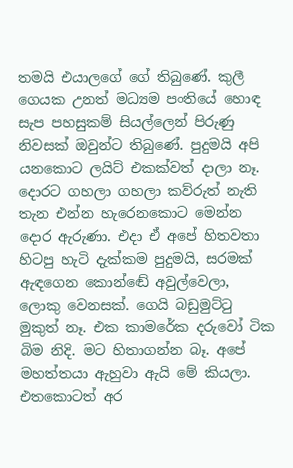තමයි එයාලගේ ගේ තිබුණේ. කුලී ගෙයක උනත් මධ්‍යම පංතියේ හොඳ සැප පහසුකම් සියල්ලෙන් පිරුණු නිවසක් ඔවුන්ට තිබුණේ. පුදුමයි අපි යනකොට ලයිට් එකක්වත් දාලා නෑ. දොරට ගහලා ගහලා කව්රුත් නැති තැන එන්න හැරෙනකොට මෙන්න දොර ඇරුණා. එදා ඒ අපේ හිතවතා හිටපු හැටි දැක්කම පුදුමයි, සරමක් ඇඳගෙන කොන්ඬේ අවුල්වෙලා, ලොකු වෙනසක්. ගෙයි බඩුමුට්ටු මුකුත් නෑ. එක කාමරේක දරුවෝ ටික බිම නිදි. මට හිතාගන්න බෑ. අපේ මහත්තයා ඇහුවා ඇයි මේ කියලා. එතකොටත් අර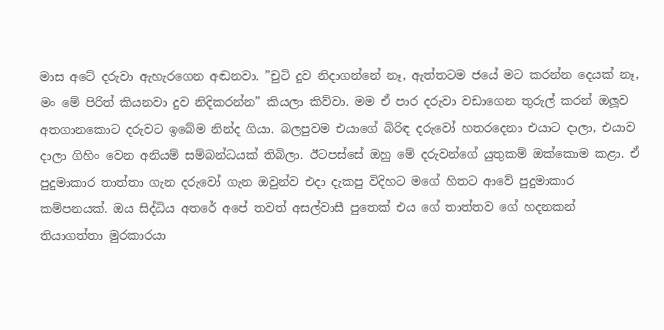මාස අටේ දරුවා ඇහැරගෙන අඬනවා. ”චුටි දුව නිදාගන්නේ නෑ, ඇත්තටම ජයේ මට කරන්න දෙයක් නෑ, මං මේ පිරිත් කියනවා දුව නිදිකරන්න” කියලා කිව්වා. මම ඒ පාර දරුවා වඩාගෙන තුරුල් කරන් ඔලූව අතගානකොට දරුවට ඉබේම නින්ද ගියා. බලපුවම එයාගේ බිරිඳ දරුවෝ හතරදෙනා එයාට දාලා, එයාව දාලා ගිහිං වෙන අනියම් සම්බන්ධයක් තිබිලා. ඊටපස්සේ ඔහු මේ දරුවන්ගේ යුතුකම් ඔක්කොම කළා. ඒ පුදුමාකාර තාත්තා ගැන දරුවෝ ගැන ඔවුන්ව එදා දැකපු විදිහට මගේ හිතට ආවේ පුදුමාකාර කම්පනයක්. ඔය සිද්ධිය අතරේ අපේ තවත් අසල්වාසී පුතෙක් එය ගේ තාත්තව ගේ හදනකන් තියාගත්තා මුරකාරයා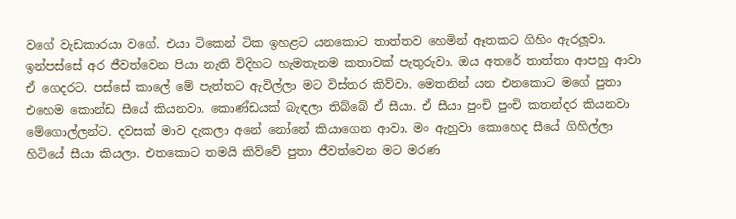වගේ වැඩකාරයා වගේ. එයා ටිකෙන් ටික ඉහළට යනකොට තාත්තව හෙමින් ඈතකට ගිහිං ඇරලූවා. ඉන්පස්සේ අර ජීවත්වෙන පියා නැති විදිහට හැමතැනම කතාවක් පැතුරුවා. ඔය අතරේ තාත්තා ආපහු ආවා ඒ ගෙදරට. පස්සේ කාලේ මේ පැත්තට ඇවිල්ලා මට විස්තර කිව්වා. මෙතනින් යන එනකොට මගේ පුතා එහෙම කොන්ඩ සීයේ කියනවා. කොණ්ඩයක් බැඳලා තිබ්බේ ඒ සීයා. ඒ සීයා පුංචි පුංචි කතන්දර කියනවා මේගොල්ලන්ට. දවසක් මාව දැකලා අනේ නෝනේ කියාගෙන ආවා. මං ඇහුවා කොහෙද සීයේ ගිහිල්ලා හිටියේ සීයා කියලා. එතකොට තමයි කිව්වේ පුතා ජීවත්වෙන මට මරණ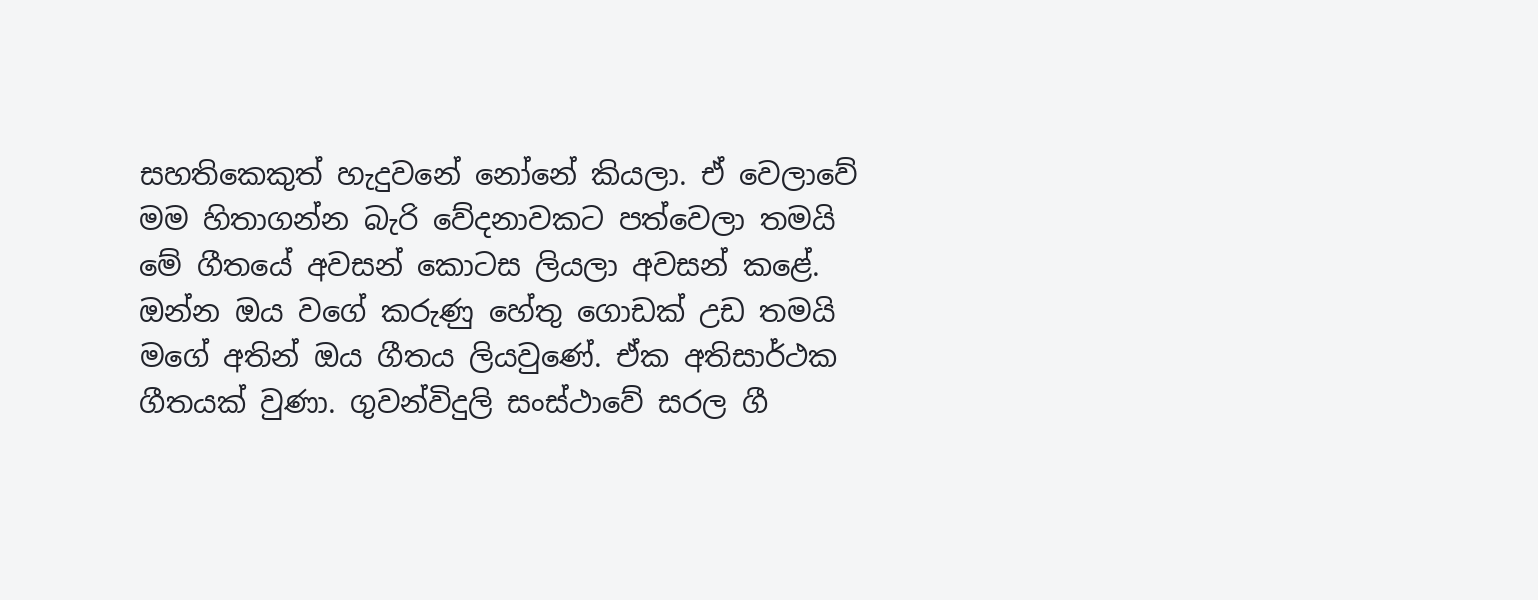සහතිකෙකුත් හැදුවනේ නෝනේ කියලා. ඒ වෙලාවේ මම හිතාගන්න බැරි වේදනාවකට පත්වෙලා තමයි මේ ගීතයේ අවසන් කොටස ලියලා අවසන් කළේ. ඔන්න ඔය වගේ කරුණු හේතු ගොඩක් උඩ තමයි මගේ අතින් ඔය ගීතය ලියවුණේ. ඒක අතිසාර්ථක ගීතයක් වුණා. ගුවන්විදුලි සංස්ථාවේ සරල ගී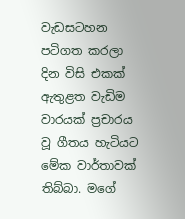වැඩසටහන පටිගත කරලා දින විසි එකක් ඇතුළත වැඩිම වාරයක් ප්‍රචාරය වූ ගීතය හැටියට මේක වාර්තාවක් තිබ්බා. මගේ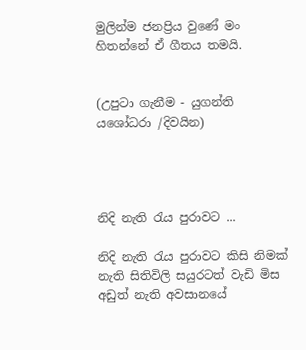මුලින්ම ජනප්‍රිය වුණේ මං හිතන්නේ ඒ ගීතය තමයි.


(උපුටා ගැනීම - යුගන්ති යශෝධරා /දිවයින)




නිදි නැති රැය පුරාවට ...

නිදි නැති රැය පුරාවට කිසි නිමක් නැති සිතිවිලි සයුරටත් වැඩි මිස අඩුත් නැති අවසානයේ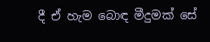දී ඒ හැම බොඳ මීදුමක් සේ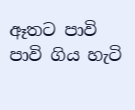ඈතට පාවි පාවි ගිය හැටි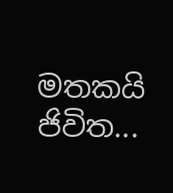මතකයි ජිවිත...